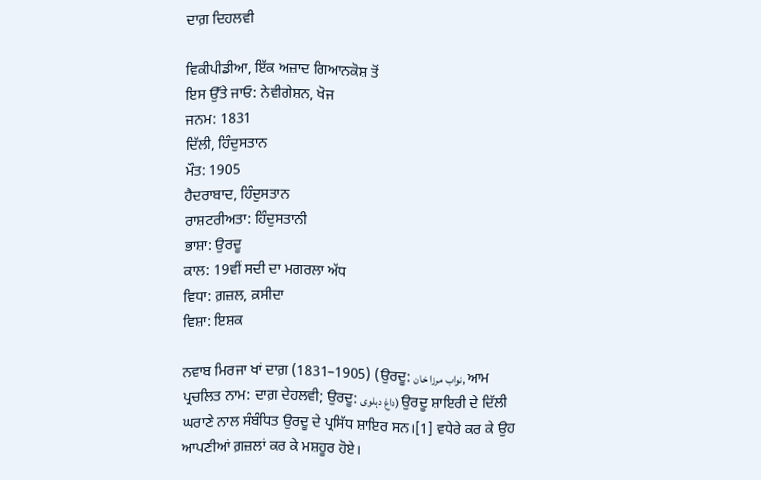ਦਾਗ਼ ਦਿਹਲਵੀ

ਵਿਕੀਪੀਡੀਆ, ਇੱਕ ਅਜ਼ਾਦ ਗਿਆਨਕੋਸ਼ ਤੋਂ
ਇਸ ਉੱਤੇ ਜਾਓ: ਨੇਵੀਗੇਸ਼ਨ, ਖੋਜ
ਜਨਮ: 1831
ਦਿੱਲੀ, ਹਿੰਦੁਸਤਾਨ
ਮੌਤ: 1905
ਹੈਦਰਾਬਾਦ, ਹਿੰਦੁਸਤਾਨ
ਰਾਸ਼ਟਰੀਅਤਾ: ਹਿੰਦੁਸਤਾਨੀ
ਭਾਸ਼ਾ: ਉਰਦੂ
ਕਾਲ: 19ਵੀਂ ਸਦੀ ਦਾ ਮਗਰਲਾ ਅੱਧ
ਵਿਧਾ: ਗ਼ਜ਼ਲ, ਕ਼ਸੀਦਾ
ਵਿਸ਼ਾ: ਇਸ਼ਕ

ਨਵਾਬ ਮਿਰਜਾ ਖਾਂ ਦਾਗ਼ (1831–1905) (ਉਰਦੂ: نواب مرزا خان, ਆਮ ਪ੍ਰਚਲਿਤ ਨਾਮ: ਦਾਗ਼ ਦੇਹਲਵੀ; ਉਰਦੂ: داغ دہلوی) ਉਰਦੂ ਸ਼ਾਇਰੀ ਦੇ ਦਿੱਲੀ ਘਰਾਣੇ ਨਾਲ ਸੰਬੰਧਿਤ ਉਰਦੂ ਦੇ ਪ੍ਰਸਿੱਧ ਸ਼ਾਇਰ ਸਨ।[1] ਵਧੇਰੇ ਕਰ ਕੇ ਉਹ ਆਪਣੀਆਂ ਗ਼ਜ਼ਲਾਂ ਕਰ ਕੇ ਮਸ਼ਹੂਰ ਹੋਏ।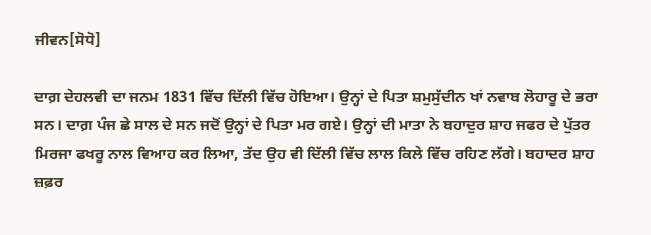ਜੀਵਨ[ਸੋਧੋ]

ਦਾਗ਼ ਦੇਹਲਵੀ ਦਾ ਜਨਮ 1831 ਵਿੱਚ ਦਿੱਲੀ ਵਿੱਚ ਹੋਇਆ। ਉਨ੍ਹਾਂ ਦੇ ਪਿਤਾ ਸ਼ਮੁਸੁੱਦੀਨ ਖਾਂ ਨਵਾਬ ਲੋਹਾਰੂ ਦੇ ਭਰਾ ਸਨ। ਦਾਗ਼ ਪੰਜ ਛੇ ਸਾਲ ਦੇ ਸਨ ਜਦੋਂ ਉਨ੍ਹਾਂ ਦੇ ਪਿਤਾ ਮਰ ਗਏ। ਉਨ੍ਹਾਂ ਦੀ ਮਾਤਾ ਨੇ ਬਹਾਦੁਰ ਸ਼ਾਹ ਜਫਰ ਦੇ ਪੁੱਤਰ ਮਿਰਜਾ ਫਖਰੂ ਨਾਲ ਵਿਆਹ ਕਰ ਲਿਆ, ਤੱਦ ਉਹ ਵੀ ਦਿੱਲੀ ਵਿੱਚ ਲਾਲ ਕਿਲੇ ਵਿੱਚ ਰਹਿਣ ਲੱਗੇ। ਬਹਾਦਰ ਸ਼ਾਹ ਜ਼ਫ਼ਰ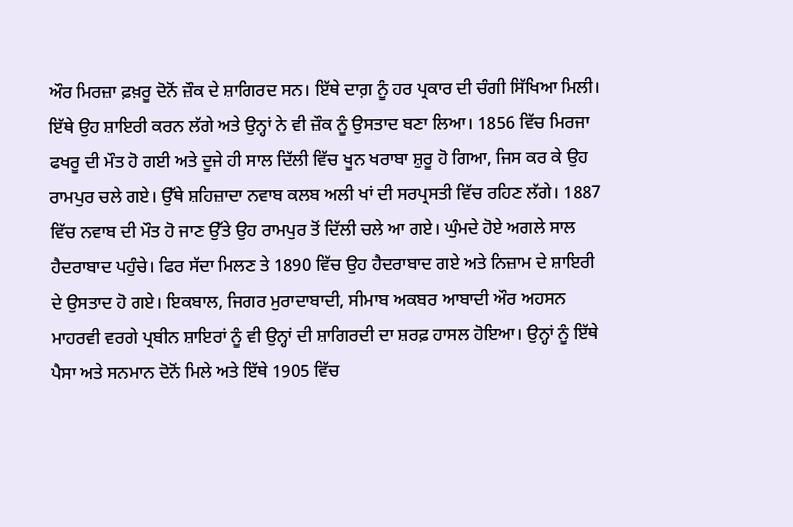ਔਰ ਮਿਰਜ਼ਾ ਫ਼ਖ਼ਰੂ ਦੋਨੋਂ ਜ਼ੌਕ ਦੇ ਸ਼ਾਗਿਰਦ ਸਨ। ਇੱਥੇ ਦਾਗ਼ ਨੂੰ ਹਰ ਪ੍ਰਕਾਰ ਦੀ ਚੰਗੀ ਸਿੱਖਿਆ ਮਿਲੀ। ਇੱਥੇ ਉਹ ਸ਼ਾਇਰੀ ਕਰਨ ਲੱਗੇ ਅਤੇ ਉਨ੍ਹਾਂ ਨੇ ਵੀ ਜ਼ੌਕ ਨੂੰ ਉਸਤਾਦ ਬਣਾ ਲਿਆ। 1856 ਵਿੱਚ ਮਿਰਜਾ ਫਖਰੂ ਦੀ ਮੌਤ ਹੋ ਗਈ ਅਤੇ ਦੂਜੇ ਹੀ ਸਾਲ ਦਿੱਲੀ ਵਿੱਚ ਖੂਨ ਖਰਾਬਾ ਸ਼ੁਰੂ ਹੋ ਗਿਆ, ਜਿਸ ਕਰ ਕੇ ਉਹ ਰਾਮਪੁਰ ਚਲੇ ਗਏ। ਉੱਥੇ ਸ਼ਹਿਜ਼ਾਦਾ ਨਵਾਬ ਕਲਬ ਅਲੀ ਖਾਂ ਦੀ ਸਰਪ੍ਰਸਤੀ ਵਿੱਚ ਰਹਿਣ ਲੱਗੇ। 1887 ਵਿੱਚ ਨਵਾਬ ਦੀ ਮੌਤ ਹੋ ਜਾਣ ਉੱਤੇ ਉਹ ਰਾਮਪੁਰ ਤੋਂ ਦਿੱਲੀ ਚਲੇ ਆ ਗਏ। ਘੁੰਮਦੇ ਹੋਏ ਅਗਲੇ ਸਾਲ ਹੈਦਰਾਬਾਦ ਪਹੁੰਚੇ। ਫਿਰ ਸੱਦਾ ਮਿਲਣ ਤੇ 1890 ਵਿੱਚ ਉਹ ਹੈਦਰਾਬਾਦ ਗਏ ਅਤੇ ਨਿਜ਼ਾਮ ਦੇ ਸ਼ਾਇਰੀ ਦੇ ਉਸਤਾਦ ਹੋ ਗਏ। ਇਕਬਾਲ, ਜਿਗਰ ਮੁਰਾਦਾਬਾਦੀ, ਸੀਮਾਬ ਅਕਬਰ ਆਬਾਦੀ ਔਰ ਅਹਸਨ ਮਾਹਰਵੀ ਵਰਗੇ ਪ੍ਰਬੀਨ ਸ਼ਾਇਰਾਂ ਨੂੰ ਵੀ ਉਨ੍ਹਾਂ ਦੀ ਸ਼ਾਗਿਰਦੀ ਦਾ ਸ਼ਰਫ਼ ਹਾਸਲ ਹੋਇਆ। ਉਨ੍ਹਾਂ ਨੂੰ ਇੱਥੇ ਪੈਸਾ ਅਤੇ ਸਨਮਾਨ ਦੋਨੋਂ ਮਿਲੇ ਅਤੇ ਇੱਥੇ 1905 ਵਿੱਚ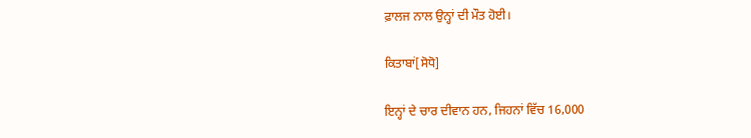ਫ਼ਾਲਜ ਨਾਲ ਉਨ੍ਹਾਂ ਦੀ ਮੌਤ ਹੋਈ।

ਕਿਤਾਬਾਂ[ਸੋਧੋ]

ਇਨ੍ਹਾਂ ਦੇ ਚਾਰ ਦੀਵਾਨ ਹਨ, ਜਿਹਨਾਂ ਵਿੱਚ 16,000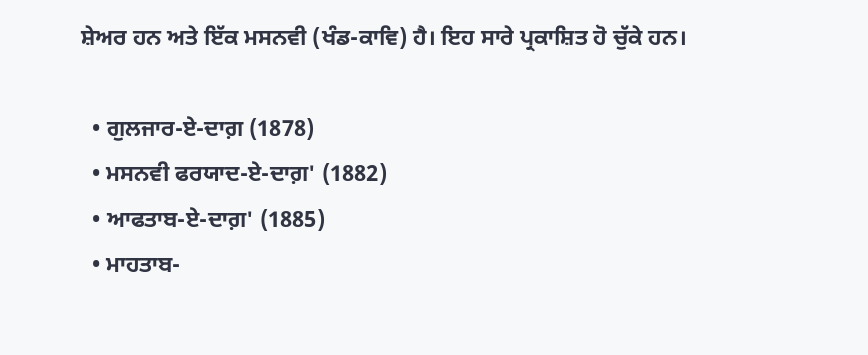ਸ਼ੇਅਰ ਹਨ ਅਤੇ ਇੱਕ ਮਸਨਵੀ (ਖੰਡ-ਕਾਵਿ) ਹੈ। ਇਹ ਸਾਰੇ ਪ੍ਰਕਾਸ਼ਿਤ ਹੋ ਚੁੱਕੇ ਹਨ।

  • ਗੁਲਜਾਰ-ਏ-ਦਾਗ਼ (1878)
  • ਮਸਨਵੀ ਫਰਯਾਦ-ਏ-ਦਾਗ਼' (1882)
  • ਆਫਤਾਬ-ਏ-ਦਾਗ਼' (1885)
  • ਮਾਹਤਾਬ-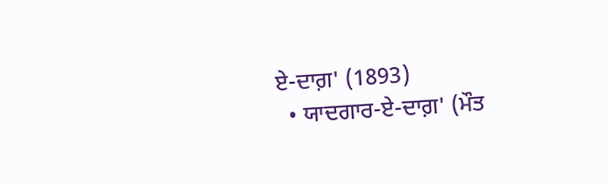ਏ-ਦਾਗ਼' (1893)
  • ਯਾਦਗਾਰ-ਏ-ਦਾਗ਼' (ਮੌਤ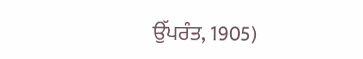ਉੱਪਰੰਤ, 1905)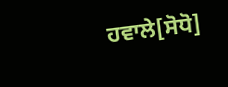ਹਵਾਲੇ[ਸੋਧੋ]